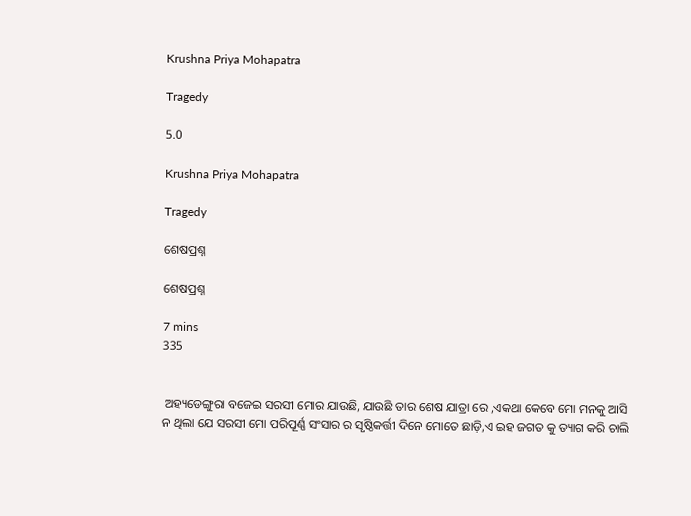Krushna Priya Mohapatra

Tragedy

5.0

Krushna Priya Mohapatra

Tragedy

ଶେଷପ୍ରଶ୍ନ

ଶେଷପ୍ରଶ୍ନ

7 mins
335


 ଅହ୍ୟଡେଙ୍ଗୁରା ବଜେଇ ସରସୀ ମୋର ଯାଉଛି, ଯାଉଛି ତାର ଶେଷ ଯାତ୍ରା ରେ ,ଏକଥା କେବେ ମୋ ମନକୁ ଆସି ନ ଥିଲା ଯେ ସରସୀ ମୋ ପରିପୂର୍ଣ୍ଣ ସଂସାର ର ସୃଷ୍ଠିକର୍ତ୍ତୀ ଦିନେ ମୋତେ ଛାଡ଼ି,ଏ ଇହ ଜଗତ କୁ ତ୍ୟାଗ କରି ଚାଲି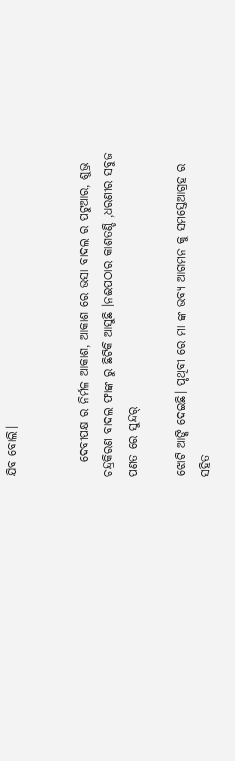ଯିବ ବୋଲି।


   ଦେବୀପକ୍ଷ ର ନିର୍ମଳ ଆକାଶ, ଆକାଶ ରେ ଭସା ବାଦଲ ର ପଟୁଆର, ଶୁଭ୍ର ଚନ୍ଦ୍ରକିରଣ ବାଦଲ ଫାଙ୍କ ରୁ ଛିଟିକି ଆସୁଛି ।ନଈପଠାର କାଶତଣ୍ଡି ,ଧରଣୀର ସବୁଜ ପଣତ ରେ ସୁନ୍ଦର୍

ଝୋଟି ଆଙ୍କି ଦେଇଛି। ପୃଥିବୀ ରେ ମା ଙ୍କ ଭବ୍ୟ ଆଗମନ କୁ ସମସ୍ତେଆଗ୍ରହ ର ସହିତ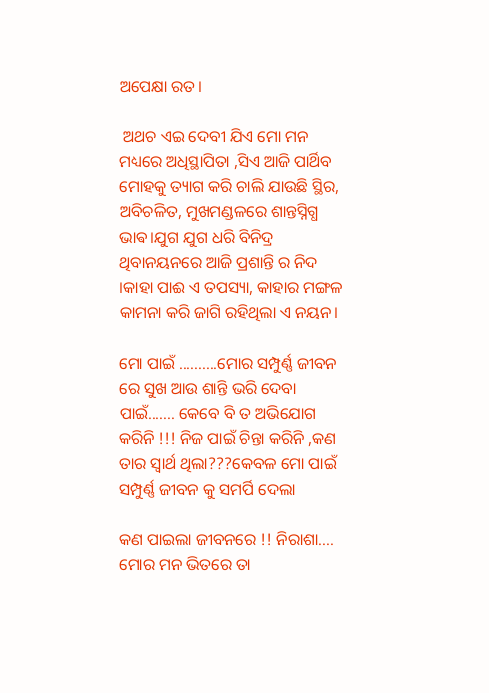ଅପେକ୍ଷା ରତ।

 ଅଥଚ ଏଇ ଦେବୀ ଯିଏ ମୋ ମନ ମଧ୍ୟରେ ଅଧିସ୍ଥାପିତା ,ସିଏ ଆଜି ପାର୍ଥିବ ମୋହକୁ ତ୍ୟାଗ କରି ଚାଲି ଯାଉଛି ସ୍ଥିର, ଅବିଚଳିତ, ମୁଖମଣ୍ଡଳରେ ଶାନ୍ତସ୍ନିଗ୍ଧ ଭାଵ।ଯୁଗ ଯୁଗ ଧରି ବିନିଦ୍ର ଥିବାନୟନରେ ଆଜି ପ୍ରଶାନ୍ତି ର ନିଦ ।କାହା ପାଈ ଏ ତପସ୍ୟା, କାହାର ମଙ୍ଗଳ କାମନା କରି ଜାଗି ରହିଥିଲା ଏ ନୟନ।

ମୋ ପାଇଁ ..........ମୋର ସମ୍ପୁର୍ଣ୍ଣ ଜୀବନ ରେ ସୁଖ ଆଉ ଶାନ୍ତି ଭରି ଦେବା ପାଇଁ....... କେବେ ବି ତ ଅଭିଯୋଗ କରିନି !!! ନିଜ ପାଇଁ ଚିନ୍ତା କରିନି ,କଣ ତାର ସ୍ଵାର୍ଥ ଥିଲା???କେବଳ ମୋ ପାଇଁ ସମ୍ପୁର୍ଣ୍ଣ ଜୀବନ କୁ ସମର୍ପି ଦେଲା

କଣ ପାଇଲା ଜୀବନରେ !! ନିରାଶା.... ମୋର ମନ ଭିତରେ ତା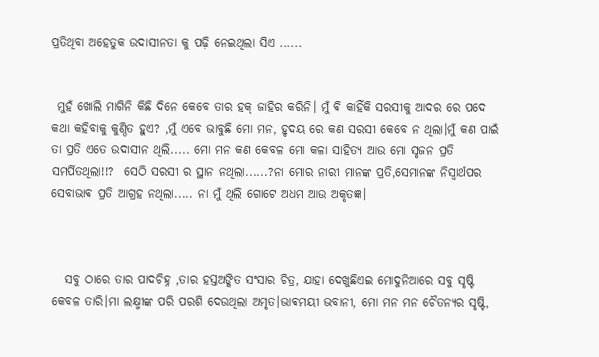ପ୍ରତିଥିବା ଅହେତୁକ ଉଦାସୀନତା କୁ ପଢ଼ି ନେଇଥିଲା ସିଏ ......


 ମୁହଁ ଖୋଲି ମାଗିନି କିଛି ଦିନେ କେବେ ତାର ହକ୍ ଜାହିର କରିନି। ମୁଁ ଵି କାହିଁକି ସରସୀକୁ ଆଦର ରେ ପଦେ କଥା କହିବାକୁ କୁଣ୍ଠିତ ହୁଏ? ,ମୁଁ ଏବେ ଭାବୁଛି ମୋ ମନ, ହୃଦୟ ରେ କଣ ସରସୀ କେବେ ନ ଥିଲା।ମୁଁ କଣ ପାଇଁ ତା ପ୍ରତି ଏତେ ଉଦାସୀନ ଥିଲି..... ମୋ ମନ କଣ କେବଳ ମୋ କଳା ସାହିତ୍ୟ ଆଉ ମୋ ସୃଜନ ପ୍ରତି ସମର୍ପିତଥିଲା!!?  ସେଠି ସରସୀ ର ସ୍ଥାନ ନଥିଲା......?ନା ମୋର ନାରୀ ମାନଙ୍କ ପ୍ରତି,ସେମାନଙ୍କ ନିସ୍ୱାର୍ଥପର ସେବାଭାଵ ପ୍ରତି ଆଗ୍ରହ ନଥିଲା..... ନା ମୁଁ ଥିଲି ଗୋଟେ ଅଧମ ଆଉ ଅକୃତଜ୍ଞ।



   ସବୁ ଠାରେ ତାର ପାଦଚିହ୍ନ ,ତାର ହସ୍ତଅଙ୍କିତ ସଂସାର ଚିତ୍ର, ଯାହା ଦେଖୁଛିଏଇ ମୋଦୁନିଆରେ ସବୁ ସୃଷ୍ଟି କେବଳ ତାରି।ମା ଲକ୍ଷ୍ମୀଙ୍କ ପରି ପରଶି ଦେଉଥିଲା ଅମୃତ।ଭାଵମୟୀ ଭବାନୀ, ମୋ ମନ ମନ ଚୈତନ୍ୟର ସୃଷ୍ଟି,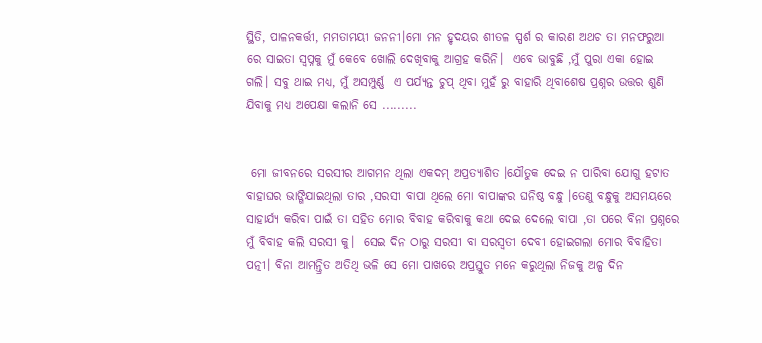ସ୍ଥିତି, ପାଳନକର୍ତ୍ତୀ, ମମତାମୟୀ ଜନନୀ।ମୋ ମନ ହୃଦୟର ଶୀତଳ ସ୍ପର୍ଶ ର କାରଣ ଅଥଚ ତା ମନଫରୁଆ ରେ ସାଇତା ସ୍ବପ୍ନକୁ ମୁଁ କେବେ ଖୋଲି ଦେଖିବାକୁ ଆଗ୍ରହ କରିନି।  ଏବେ ଭାବୁଛି ,ମୁଁ ପୁରା ଏକା ହୋଇ ଗଲି। ସବୁ ଥାଇ ମଧ୍ୟ, ମୁଁ ଅସମ୍ପୁର୍ଣ୍ଣ  ଏ ପର୍ଯ୍ୟନ୍ତ ଚୁପ୍ ଥିବା ମୁହଁ ରୁ ବାହାରି ଥିବାଶେଷ ପ୍ରଶ୍ନର ଉତ୍ତର ଶୁଣି ଯିବାକୁ ମଧ୍ୟ ଅପେକ୍ଷା କଲାନି ସେ .........


 ମୋ ଜୀବନରେ ସରସୀର ଆଗମନ ଥିଲା ଏକଦମ୍ ଅପ୍ରତ୍ୟାଶିତ ।ଯୌତୁକ ଦେଇ ନ ପାରିବା ଯୋଗୁ ହଟାତ ବାହାଘର ଭାଙ୍ଗିଯାଇଥିଲା ତାର ,ସରସୀ ବାପା ଥିଲେ ମୋ ବାପାଙ୍କର ଘନିଷ୍ଠ ବନ୍ଧୁ ।ତେଣୁ ବନ୍ଧୁକୁ ଅସମୟରେ ସାହାର୍ଯ୍ୟ କରିବା ପାଇଁ ତା ସହିତ ମୋର ବିବାହ କରିବାକୁ କଥା ଦେଇ ଦେଲେ ବାପା ,ତା ପରେ ବିନା ପ୍ରଶ୍ନରେ ମୁଁ ବିବାହ କଲି ସରସୀ କୁ।  ସେଇ ଦିନ ଠାରୁ ସରସୀ ବା ସରସ୍ୱତୀ ଦେବୀ ହୋଇଗଲା ମୋର ବିବାହିତା ପତ୍ନୀ। ବିନା ଆମନ୍ତ୍ରିତ ଅତିଥି ଭଳି ସେ ମୋ ପାଖରେ ଅପ୍ରସ୍ତୁତ ମନେ କରୁଥିଲା ନିଜକୁ ଅଳ୍ପ ଦିନ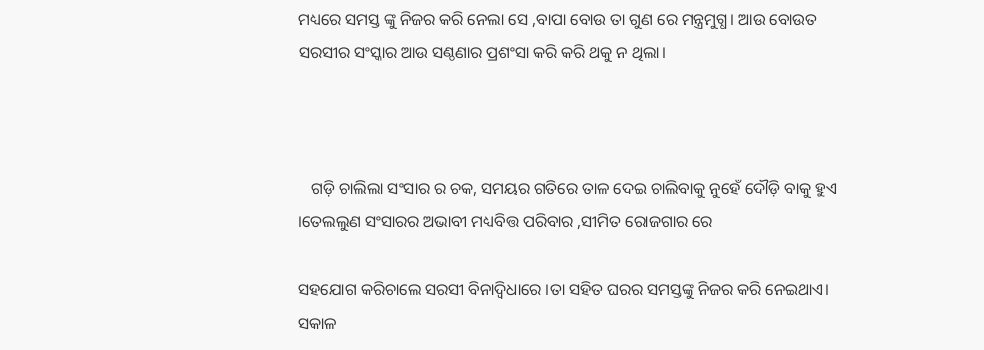ମଧ୍ୟରେ ସମସ୍ତ ଙ୍କୁ ନିଜର କରି ନେଲା ସେ ,ବାପା ବୋଉ ତା ଗୁଣ ରେ ମନ୍ତ୍ରମୁଗ୍ଧ। ଆଉ ବୋଉତ ସରସୀର ସଂସ୍କାର ଆଉ ସଣ୍ଠଣାର ପ୍ରଶଂସା କରି କରି ଥକୁ ନ ଥିଲା।



   ଗଡ଼ି ଚାଲିଲା ସଂସାର ର ଚକ, ସମୟର ଗତିରେ ତାଳ ଦେଇ ଚାଲିବାକୁ ନୁହେଁ ଦୌଡ଼ି ବାକୁ ହୁଏ ।ତେଲଲୁଣ ସଂସାରର ଅଭାବୀ ମଧ୍ୟବିତ୍ତ ପରିବାର ,ସୀମିତ ରୋଜଗାର ରେ

ସହଯୋଗ କରିଚାଲେ ସରସୀ ବିନାଦ୍ବିଧାରେ ।ତା ସହିତ ଘରର ସମସ୍ତଙ୍କୁ ନିଜର କରି ନେଇଥାଏ। ସକାଳ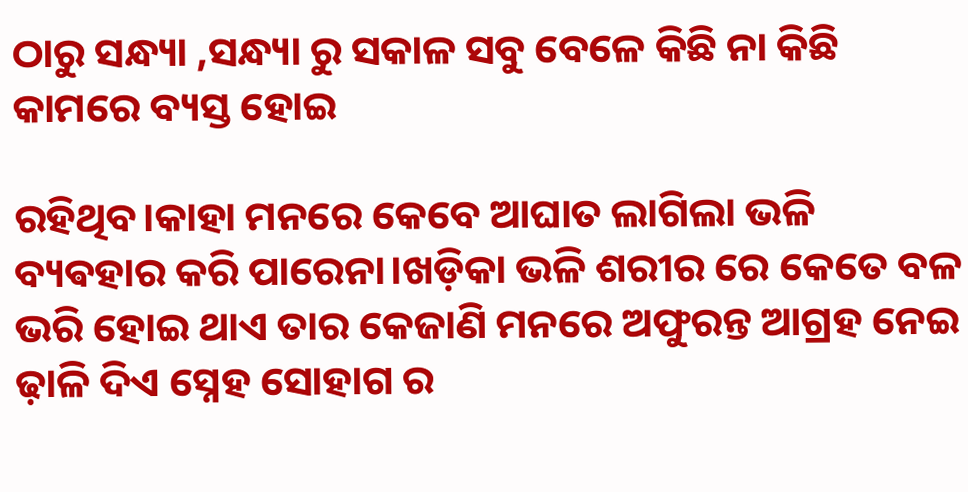ଠାରୁ ସନ୍ଧ୍ୟା ,ସନ୍ଧ୍ୟା ରୁ ସକାଳ ସବୁ ବେଳେ କିଛି ନା କିଛି କାମରେ ବ୍ୟସ୍ତ ହୋଇ

ରହିଥିବ।କାହା ମନରେ କେବେ ଆଘାତ ଲାଗିଲା ଭଳି ବ୍ୟଵହାର କରି ପାରେନା।ଖଡ଼ିକା ଭଳି ଶରୀର ରେ କେତେ ବଳ ଭରି ହୋଇ ଥାଏ ତାର କେଜାଣି ମନରେ ଅଫୁରନ୍ତ ଆଗ୍ରହ ନେଇ ଢ଼ାଳି ଦିଏ ସ୍ନେହ ସୋହାଗ ର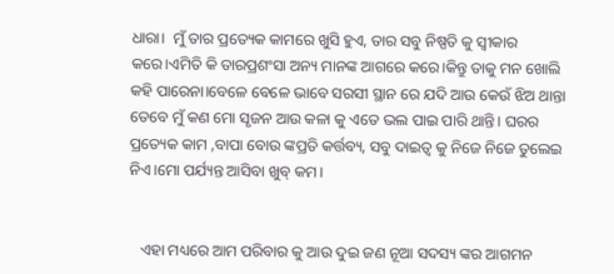ଧାରା।  ମୁଁ ତାର ପ୍ରତ୍ୟେକ କାମରେ ଖୁସି ହୁଏ, ତାର ସବୁ ନିଷ୍ପତି କୁ ସ୍ୱୀକାର କରେ।ଏମିତି କି ତାରପ୍ରଶଂସା ଅନ୍ୟ ମାନଙ୍କ ଆଗରେ କରେ।କିନ୍ତୁ ତାକୁ ମନ ଖୋଲି କହି ପାରେନା।ବେଳେ ବେଳେ ଭାବେ ସରସୀ ସ୍ଥାନ ରେ ଯଦି ଆଉ କେଉଁ ଝିଅ ଥାନ୍ତା ତେବେ ମୁଁ କଣ ମୋ ସୃଜନ ଆଉ କଳା କୁ ଏତେ ଭଲ ପାଇ ପାରି ଥାନ୍ତି। ଘରର ପ୍ରତ୍ୟେକ କାମ ,ବାପା ବୋଉ ଙ୍କପ୍ରତି କର୍ତ୍ତବ୍ୟ, ସବୁ ଦାଇତ୍ଵ କୁ ନିଜେ ନିଜେ ତୁଲେଇ ନିଏ।ମୋ ପର୍ଯ୍ୟନ୍ତ ଆସିବା ଖୁବ୍ କମ।


   ଏହା ମଧ୍ୟରେ ଆମ ପରିବାର କୁ ଆଉ ଦୁଇ ଜଣ ନୂଆ ସଦସ୍ୟ ଙ୍କର ଆଗମନ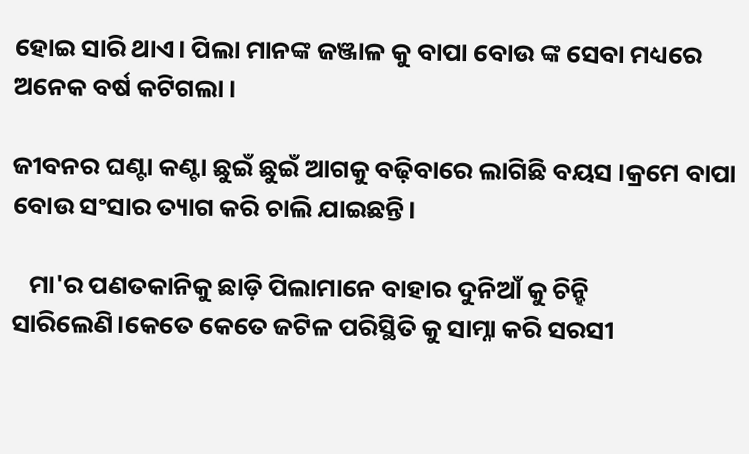ହୋଇ ସାରି ଥାଏ। ପିଲା ମାନଙ୍କ ଜଞ୍ଜାଳ କୁ ବାପା ବୋଉ ଙ୍କ ସେବା ମଧ୍ୟରେ ଅନେକ ବର୍ଷ କଟିଗଲା ।

ଜୀବନର ଘଣ୍ଟା କଣ୍ଟା ଛୁଇଁ ଛୁଇଁ ଆଗକୁ ବଢ଼ିବାରେ ଲାଗିଛି ବୟସ ।କ୍ରମେ ବାପା ବୋଉ ସଂସାର ତ୍ୟାଗ କରି ଚାଲି ଯାଇଛନ୍ତି।

   ମା'ର ପଣତକାନିକୁ ଛାଡ଼ି ପିଲାମାନେ ବାହାର ଦୁନିଆଁ କୁ ଚିନ୍ହି ସାରିଲେଣି।କେତେ କେତେ ଜଟିଳ ପରିସ୍ଥିତି କୁ ସାମ୍ନା କରି ସରସୀ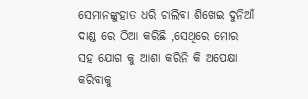ସେମାନଙ୍କୁହାତ ଧରି ଚାଲିବା ଶିଖେଇ ଦୁନିଆଁ ଦାଣ୍ଡ ରେ ଠିଆ କରିଛି ,ସେଥିରେ ମୋର ସହ ଯୋଗ କୁ ଆଶା କରିନି କି ଅପେକ୍ଷା କରିବାକୁ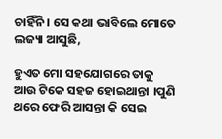ଚାହିଁନି । ସେ କଥା ଭାବିଲେ ମୋତେ ଲଜ୍ୟା ଆସୁଛି,

ହୁଏତ ମୋ ସହଯୋଗରେ ତାକୁ ଆଉ ଟିକେ ସହଜ ହୋଇଥାନ୍ତା ।ପୁଣି ଥରେ ଫେରି ଆସନ୍ତା କି ସେଇ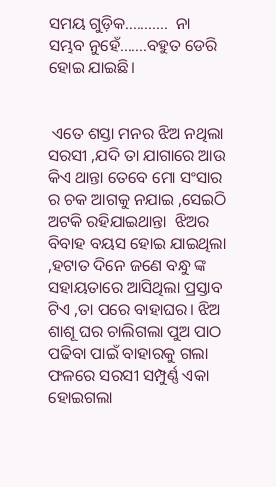ସମୟ ଗୁଡ଼ିକ...........  ନା ସମ୍ଭବ ନୁହେଁ.......ବହୁତ ଡେରି ହୋଇ ଯାଇଛି।


 ଏତେ ଶସ୍ତା ମନର ଝିଅ ନଥିଲା ସରସୀ ,ଯଦି ତା ଯାଗାରେ ଆଉ କିଏ ଥାନ୍ତା ତେବେ ମୋ ସଂସାର ର ଚକ ଆଗକୁ ନଯାଇ ,ସେଇଠି ଅଟକି ରହିଯାଇଥାନ୍ତା  ଝିଅର ବିବାହ ବୟସ ହୋଇ ଯାଇଥିଲା ,ହଟାତ ଦିନେ ଜଣେ ବନ୍ଧୁ ଙ୍କ ସହାୟତାରେ ଆସିଥିଲା ପ୍ରସ୍ତାବ ଟିଏ ,ତା ପରେ ବାହାଘର। ଝିଅ ଶାଶୂ ଘର ଚାଲିଗଲା ପୁଅ ପାଠ ପଢିବା ପାଇଁ ବାହାରକୁ ଗଲା ଫଳରେ ସରସୀ ସମ୍ପୁର୍ଣ୍ଣ ଏକା ହୋଇଗଲା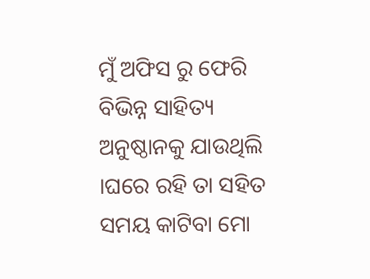ମୁଁ ଅଫିସ ରୁ ଫେରି ବିଭିନ୍ନ ସାହିତ୍ୟ ଅନୁଷ୍ଠାନକୁ ଯାଉଥିଲି ।ଘରେ ରହି ତା ସହିତ ସମୟ କାଟିବା ମୋ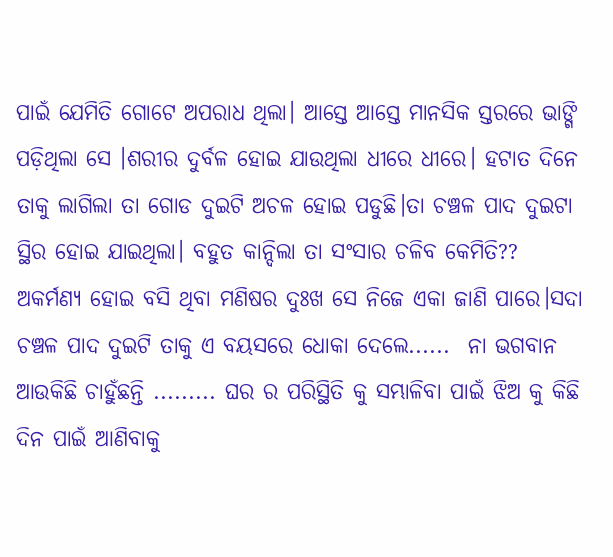ପାଇଁ ଯେମିତି ଗୋଟେ ଅପରାଧ ଥିଲା। ଆସ୍ତେ ଆସ୍ତେ ମାନସିକ ସ୍ତରରେ ଭାଙ୍ଗି ପଡ଼ିଥିଲା ସେ ।ଶରୀର ଦୁର୍ବଳ ହୋଇ ଯାଉଥିଲା ଧୀରେ ଧୀରେ। ହଟାତ ଦିନେ ତାକୁ ଲାଗିଲା ତା ଗୋଡ ଦୁଇଟି ଅଚଳ ହୋଇ ପଡୁଛି।ତା ଚଞ୍ଚଳ ପାଦ ଦୁଇଟା ସ୍ଥିର ହୋଇ ଯାଇଥିଲା। ବହୁତ କାନ୍ଦିଲା ତା ସଂସାର ଚଳିବ କେମିତି?? ଅକର୍ମଣ୍ୟ ହୋଇ ବସି ଥିବା ମଣିଷର ଦୁଃଖ ସେ ନିଜେ ଏକା ଜାଣି ପାରେ।ସଦା ଚଞ୍ଚଳ ପାଦ ଦୁଇଟି ତାକୁ ଏ ବୟସରେ ଧୋକା ଦେଲେ......  ନା ଭଗବାନ ଆଉକିଛି ଚାହୁଁଛନ୍ତି ......... ଘର ର ପରିସ୍ଥିତି କୁ ସମ୍ଭାଳିବା ପାଇଁ ଝିଅ କୁ କିଛି ଦିନ ପାଇଁ ଆଣିବାକୁ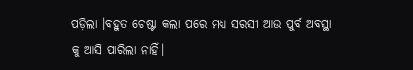ପଡ଼ିଲା ।ବହୁତ ଚେଷ୍ଟା କଲା ପରେ ମଧ୍ୟ ସରସୀ ଆଉ ପୁର୍ବ ଅବସ୍ଥା କୁ ଆସି ପାରିଲା ନାହିଁ।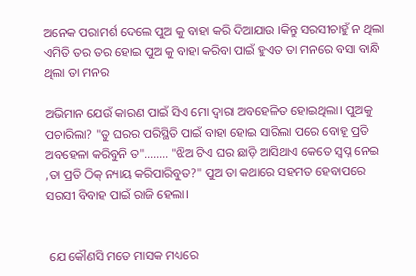ଅନେକ ପରାମର୍ଶ ଦେଲେ ପୁଅ କୁ ବାହା କରି ଦିଆଯାଉ ।କିନ୍ତୁ ସରସୀଚାହୁଁ ନ ଥିଲା ଏମିତି ତର ତର ହୋଇ ପୁଅ କୁ ବାହା କରିବା ପାଇଁ ହୁଏତ ତା ମନରେ ବସା ବାନ୍ଧି ଥିଲା ତା ମନର

ଅଭିମାନ ଯେଉଁ କାରଣ ପାଇଁ ସିଏ ମୋ ଦ୍ୱାରା ଅବହେଳିତ ହୋଇଥିଲା। ପୁଅକୁ ପଚାରିଲା? "ତୁ ଘରର ପରିସ୍ଥିତି ପାଇଁ ବାହା ହୋଇ ସାରିଲା ପରେ ବୋହୂ ପ୍ରତି ଅବହେଳା କରିବୁନି ତ"........ "ଝିଅ ଟିଏ ଘର ଛାଡ଼ି ଆସିଥାଏ କେତେ ସ୍ବପ୍ନ ନେଇ ,ତା ପ୍ରତି ଠିକ୍ ନ୍ୟାୟ କରିପାରିବୁତ?" ପୁଅ ତା କଥାରେ ସହମତ ହେବାପରେ ସରସୀ ବିବାହ ପାଇଁ ରାଜି ହେଲା।


 ଯେ କୌଣସି ମତେ ମାସକ ମଧ୍ୟରେ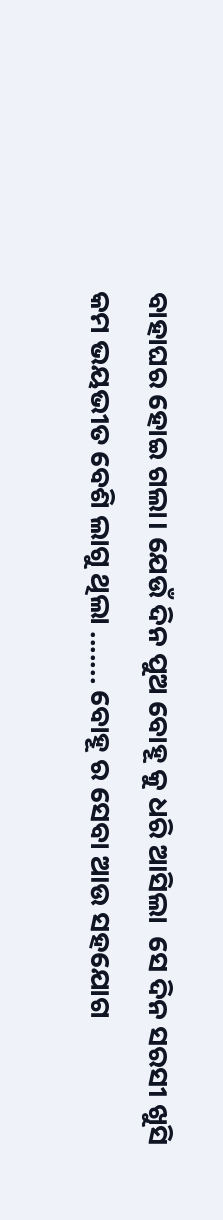ବାହାଘର ହୋଇ ଗଲା। ଯେଉଁ ଦିନ ପୁଅ ବୋହୂ କୁ ଧରି ଆସିଲା  ସେ ଦିନ ସରସୀ ଖୁସି କମ ଭୟଭୀତ ବେଶି ଲାଗୁ ଥିଲା ....... ବୋହୂ ର ସେବା ଆଉ ସହଯୋଗ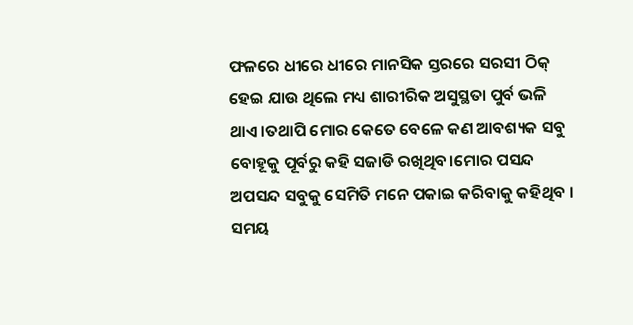ଫଳରେ ଧୀରେ ଧୀରେ ମାନସିକ ସ୍ତରରେ ସରସୀ ଠିକ୍ ହେଇ ଯାଉ ଥିଲେ ମଧ୍ୟ ଶାରୀରିକ ଅସୁସ୍ଥତା ପୁର୍ବ ଭଳି ଥାଏ ।ତଥାପି ମୋର କେତେ ବେଳେ କଣ ଆବଶ୍ୟକ ସବୁ ବୋହୂକୁ ପୂର୍ବରୁ କହି ସଜାଡି ରଖିଥିବ।ମୋର ପସନ୍ଦ ଅପସନ୍ଦ ସବୁକୁ ସେମିତି ମନେ ପକାଇ କରିବାକୁ କହିଥିବ । ସମୟ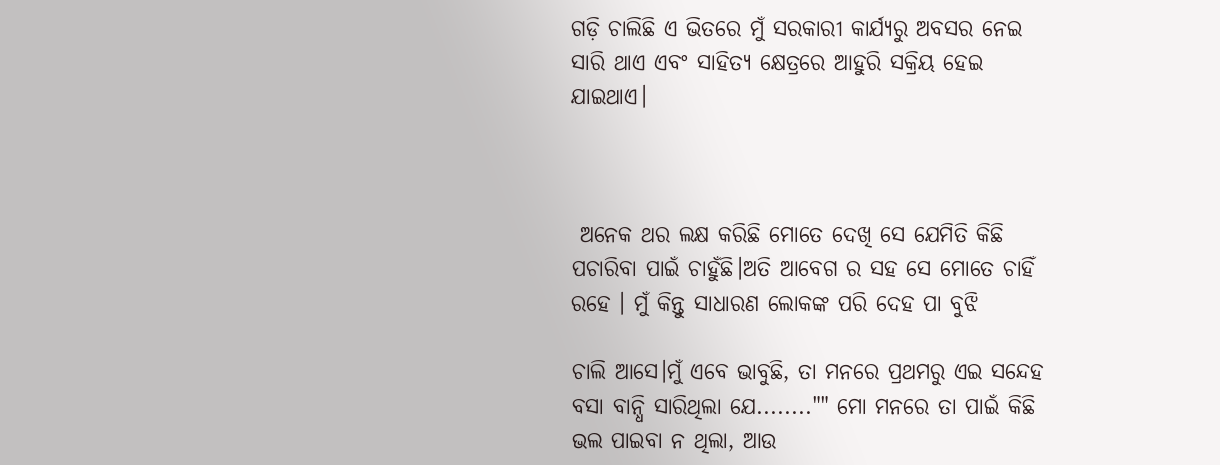ଗଡ଼ି ଚାଲିଛି ଏ ଭିତରେ ମୁଁ ସରକାରୀ କାର୍ଯ୍ୟରୁ ଅବସର ନେଇ ସାରି ଥାଏ ଏବଂ ସାହିତ୍ୟ କ୍ଷେତ୍ରରେ ଆହୁରି ସକ୍ରିୟ ହେଇ ଯାଇଥାଏ।



 ଅନେକ ଥର ଲକ୍ଷ କରିଛି ମୋତେ ଦେଖି ସେ ଯେମିତି କିଛି ପଚାରିବା ପାଇଁ ଚାହୁଁଛି।ଅତି ଆବେଗ ର ସହ ସେ ମୋତେ ଚାହିଁ ରହେ । ମୁଁ କିନ୍ତୁ ସାଧାରଣ ଲୋକଙ୍କ ପରି ଦେହ ପା ବୁଝି

ଚାଲି ଆସେ।ମୁଁ ଏବେ ଭାବୁଛି, ତା ମନରେ ପ୍ରଥମରୁ ଏଇ ସନ୍ଦେହ ବସା ବାନ୍ଧି ସାରିଥିଲା ଯେ........"" ମୋ ମନରେ ତା ପାଇଁ କିଛି ଭଲ ପାଇବା ନ ଥିଲା, ଆଉ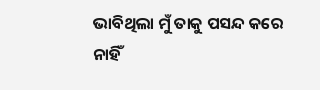ଭାବିଥିଲା ମୁଁ ତାକୁ ପସନ୍ଦ କରେ ନାହିଁ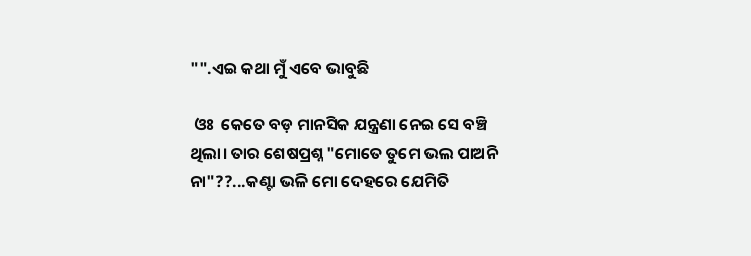"".ଏଇ କଥା ମୁଁ ଏବେ ଭାବୁଛି

 ଓଃ  କେତେ ବଡ଼ ମାନସିକ ଯନ୍ତ୍ରଣା ନେଇ ସେ ବଞ୍ଚି ଥିଲା। ତାର ଶେଷପ୍ରଶ୍ନ "ମୋତେ ତୁମେ ଭଲ ପାଅନି ନା"??...କଣ୍ଟା ଭଳି ମୋ ଦେହରେ ଯେମିତି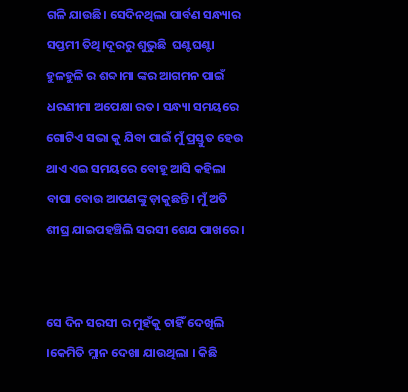ଗଳି ଯାଉଛି। ସେଦିନଥିଲା ପାର୍ବଣ ସନ୍ଧ୍ୟାର ସପ୍ତମୀ ତିଥି।ଦୂରରୁ ଶୁଭୁଛି  ଘଣ୍ଟଘଣ୍ଟା ହୁଳହୁଳି ର ଶବ୍ଦ।ମା ଙ୍କର ଆଗମନ ପାଇଁ ଧରଣୀମା ଅପେକ୍ଷା ରତ। ସନ୍ଧ୍ୟା ସମୟରେ ଗୋଟିଏ ସଭା କୁ ଯିବା ପାଇଁ ମୁଁ ପ୍ରସ୍ତୁତ ହେଉ ଥାଏ ଏଇ ସମୟରେ ବୋହୂ ଆସି କହିଲା ବାପା ବୋଉ ଆପଣଙ୍କୁ ଡ଼ାକୁଛନ୍ତି। ମୁଁ ଅତି ଶୀଘ୍ର ଯାଇପହଞ୍ଚିଲି ସରସୀ ଶେଯ ପାଖରେ ।


ସେ ଦିନ ସରସୀ ର ମୁହଁକୁ ଚାହିଁ ଦେଖିଲି ।କେମିତି ମ୍ଲାନ ଦେଖା ଯାଉଥିଲା । କିଛି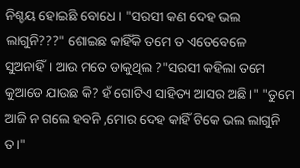ନିଶ୍ଚୟ ହୋଇଛି ବୋଧେ । "ସରସୀ କଣ ଦେହ ଭଲ ଲାଗୁନି???" ଶୋଇଛ କାହିଁକି ତମେ ତ ଏତେବେଳେ ସୁଅନାହିଁ। ଆଉ ମତେ ଡାକୁଥିଲ ?"ସରସୀ କହିଲା ତମେ କୁଆଡେ ଯାଉଛ କି? ହଁ ଗୋଟିଏ ସାହିତ୍ୟ ଆସର ଅଛି।" "ତୁମେ ଆଜି ନ ଗଲେ ହବନି ,ମୋର ଦେହ କାହିଁ ଟିକେ ଭଲ ଲାଗୁନି ତ।"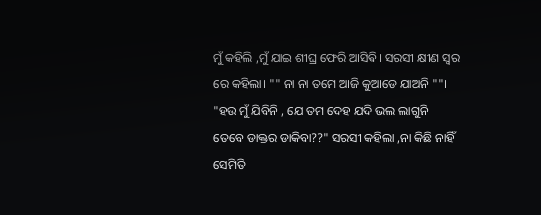ମୁଁ କହିଲି ,ମୁଁ ଯାଇ ଶୀଘ୍ର ଫେରି ଆସିଵି। ସରସୀ କ୍ଷୀଣ ସ୍ୱର ରେ କହିଲା। "" ନା ନା ତମେ ଆଜି କୁଆଡେ ଯାଅନି ""। "ହଉ ମୁଁ ଯିବିନି , ଯେ ତମ ଦେହ ଯଦି ଭଲ ଲାଗୁନି ତେବେ ଡାକ୍ତର ଡାକିବା??" ସରସୀ କହିଲା ,ନା କିଛି ନାହିଁ ସେମିତି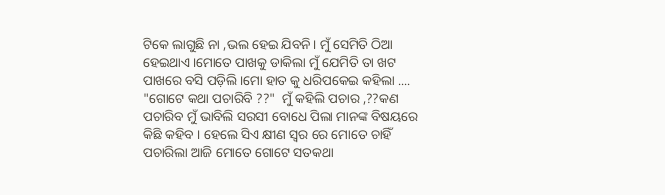ଟିକେ ଲାଗୁଛି ନା ,ଭଲ ହେଇ ଯିବନି। ମୁଁ ସେମିତି ଠିଆ ହେଇଥାଏ।ମୋତେ ପାଖକୁ ଡାକିଲା ମୁଁ ଯେମିତି ତା ଖଟ ପାଖରେ ବସି ପଡ଼ିଲି।ମୋ ହାତ କୁ ଧରିପକେଇ କହିଲା .... "ଗୋଟେ କଥା ପଚାରିବି ??"  ମୁଁ କହିଲି ପଚାର ,??କଣ ପଚାରିବ ମୁଁ ଭାବିଲି ସରସୀ ବୋଧେ ପିଲା ମାନଙ୍କ ବିଷୟରେ କିଛି କହିବ । ହେଲେ ସିଏ କ୍ଷୀଣ ସ୍ୱର ରେ ମୋତେ ଚାହିଁ ପଚାରିଲା ଆଜି ମୋତେ ଗୋଟେ ସତକଥା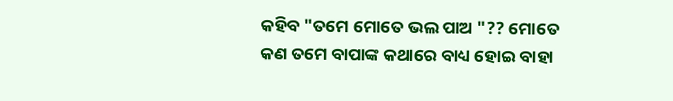କହିବ "ତମେ ମୋତେ ଭଲ ପାଅ "?? ମୋତେ କଣ ତମେ ବାପାଙ୍କ କଥାରେ ବାଧ୍ୟ ହୋଇ ବାହା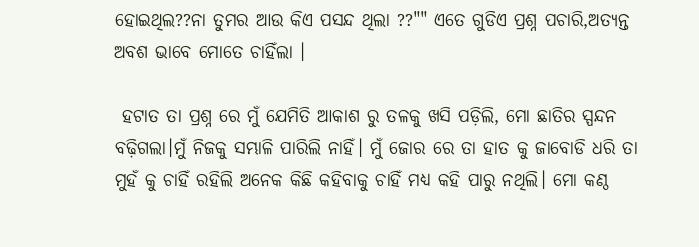ହୋଇଥିଲ??ନା ତୁମର ଆଉ କିଏ ପସନ୍ଦ ଥିଲା ??"" ଏତେ ଗୁଡିଏ ପ୍ରଶ୍ନ ପଚାରି,ଅତ୍ୟନ୍ତ ଅବଶ ଭାବେ ମୋତେ ଚାହିଁଲା ।

 ହଟାତ ତା ପ୍ରଶ୍ନ ରେ ମୁଁ ଯେମିତି ଆକାଶ ରୁ ତଳକୁ ଖସି ପଡ଼ିଲି, ମୋ ଛାତିର ସ୍ପନ୍ଦନ ବଢ଼ିଗଲା।ମୁଁ ନିଜକୁ ସମ୍ଭାଳି ପାରିଲି ନାହିଁ। ମୁଁ ଜୋର ରେ ତା ହାତ କୁ ଜାବୋଡି ଧରି ତା ମୁହଁ କୁ ଚାହିଁ ରହିଲି ଅନେକ କିଛି କହିବାକୁ ଚାହିଁ ମଧ୍ୟ କହି ପାରୁ ନଥିଲି। ମୋ କଣ୍ଠ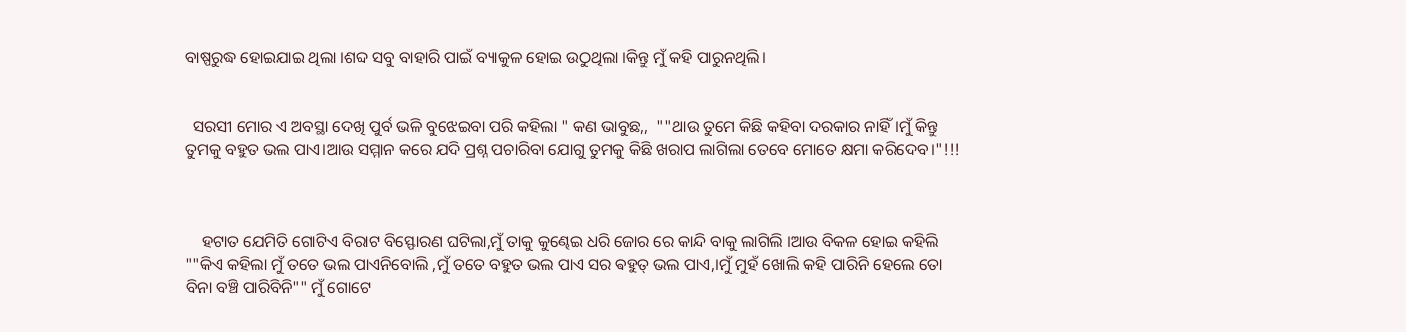ବାଷ୍ପରୁଦ୍ଧ ହୋଇଯାଇ ଥିଲା ।ଶବ୍ଦ ସବୁ ବାହାରି ପାଇଁ ବ୍ୟାକୁଳ ହୋଇ ଉଠୁଥିଲା ।କିନ୍ତୁ ମୁଁ କହି ପାରୁନଥିଲି।


  ସରସୀ ମୋର ଏ ଅବସ୍ଥା ଦେଖି ପୁର୍ବ ଭଳି ବୁଝେଇବା ପରି କହିଲା " କଣ ଭାବୁଛ,,  ""ଥାଉ ତୁମେ କିଛି କହିବା ଦରକାର ନାହିଁ।ମୁଁ କିନ୍ତୁ ତୁମକୁ ବହୁତ ଭଲ ପାଏ।ଆଉ ସମ୍ମାନ କରେ ଯଦି ପ୍ରଶ୍ନ ପଚାରିବା ଯୋଗୁ ତୁମକୁ କିଛି ଖରାପ ଲାଗିଲା ତେବେ ମୋତେ କ୍ଷମା କରିଦେବ।"!!!



    ହଟାତ ଯେମିତି ଗୋଟିଏ ବିରାଟ ବିସ୍ଫୋରଣ ଘଟିଲା,ମୁଁ ତାକୁ କୁଣ୍ଢେଇ ଧରି ଜୋର ରେ କାନ୍ଦି ବାକୁ ଲାଗିଲି ।ଆଉ ବିକଳ ହୋଇ କହିଲି ""କିଏ କହିଲା ମୁଁ ତତେ ଭଲ ପାଏନିବୋଲି ,ମୁଁ ତତେ ବହୁତ ଭଲ ପାଏ ସର ଵହୁତ୍ ଭଲ ପାଏ,।ମୁଁ ମୁହଁ ଖୋଲି କହି ପାରିନି ହେଲେ ତୋ ବିନା ବଞ୍ଚି ପାରିବିନି"" ମୁଁ ଗୋଟେ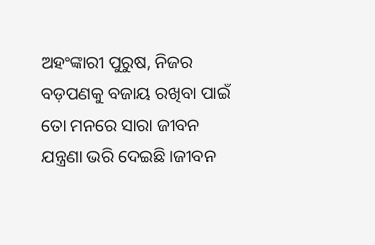ଅହଂଙ୍କାରୀ ପୁରୁଷ, ନିଜର ବଡ଼ପଣକୁ ବଜାୟ ରଖିବା ପାଇଁ ତୋ ମନରେ ସାରା ଜୀବନ ଯନ୍ତ୍ରଣା ଭରି ଦେଇଛି।ଜୀବନ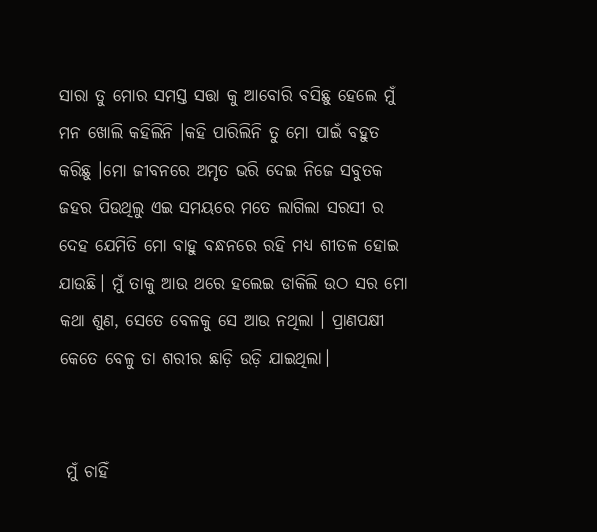ସାରା ତୁ ମୋର ସମସ୍ତ ସତ୍ତା କୁ ଆବୋରି ବସିଛୁ ହେଲେ ମୁଁ ମନ ଖୋଲି କହିଲିନି ।କହି ପାରିଲିନି ତୁ ମୋ ପାଇଁ ବହୁତ କରିଛୁ ।ମୋ ଜୀବନରେ ଅମୃତ ଭରି ଦେଇ ନିଜେ ସବୁତକ ଜହର ପିଉଥିଲୁ ଏଇ ସମୟରେ ମତେ ଲାଗିଲା ସରସୀ ର ଦେହ ଯେମିତି ମୋ ବାହୁ ବନ୍ଧନରେ ରହି ମଧ୍ୟ ଶୀତଳ ହୋଇ ଯାଉଛି। ମୁଁ ତାକୁ ଆଉ ଥରେ ହଲେଇ ଡାକିଲି ଉଠ ସର ମୋ କଥା ଶୁଣ, ସେତେ ବେଳକୁ ସେ ଆଉ ନଥିଲା । ପ୍ରାଣପକ୍ଷୀ କେତେ ବେଳୁ ତା ଶରୀର ଛାଡ଼ି ଉଡ଼ି ଯାଇଥିଲା।


 ମୁଁ ଚାହିଁ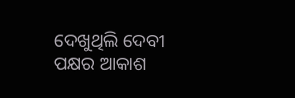ଦେଖୁଥିଲି ଦେବୀ ପକ୍ଷର ଆକାଶ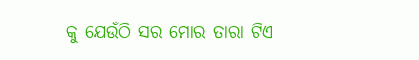କୁ ଯେଉଁଠି ସର ମୋର ତାରା ଟିଏ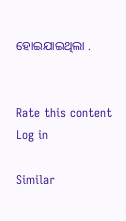ହୋଇଯାଇଥିଲା .


Rate this content
Log in

Similar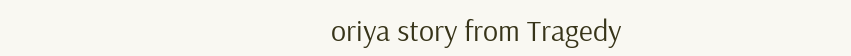oriya story from Tragedy